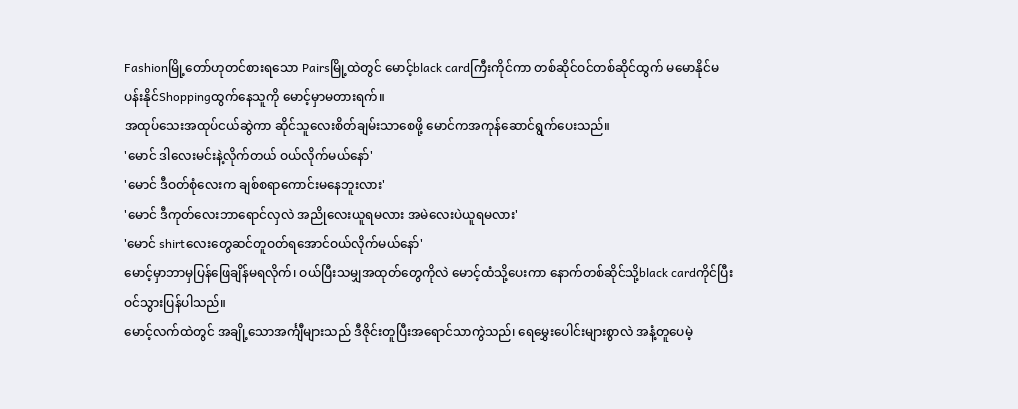Fashionမြို့တော်ဟုတင်စားရသော Pairsမြို့ထဲတွင် မောင့်black cardကြီးကိုင်ကာ တစ်ဆိုင်ဝင်တစ်ဆိုင်ထွက် မမောနိုင်မပန်းနိုင်Shoppingထွက်နေသူကို မောင့်မှာမတားရက်။
အထုပ်သေးအထုပ်ငယ်ဆွဲကာ ဆိုင်သူလေးစိတ်ချမ်းသာစေဖို့ မောင်ကအကုန်ဆောင်ရွက်ပေးသည်။
'မောင် ဒါလေးမင်းနဲ့လိုက်တယ် ဝယ်လိုက်မယ်နော်'
'မောင် ဒီဝတ်စုံလေးက ချစ်စရာကောင်းမနေဘူးလား'
'မောင် ဒီကုတ်လေးဘာရောင်လှလဲ အညိုလေးယူရမလား အမဲလေးပဲယူရမလား'
'မောင် shirtလေးတွေဆင်တူဝတ်ရအောင်ဝယ်လိုက်မယ်နော်'
မောင့်မှာဘာမှပြန်ဖြေချိန်မရလိုက်၊ ဝယ်ပြီးသမျှအထုတ်တွေကိုလဲ မောင့်ထံသို့ပေးကာ နောက်တစ်ဆိုင်သို့black cardကိုင်ပြီးဝင်သွားပြန်ပါသည်။
မောင့်လက်ထဲတွင် အချို့သောအင်္ကျီများသည် ဒီဇိုင်းတူပြီးအရောင်သာကွဲသည်၊ ရေမွှေးပေါင်းများစွာလဲ အနံ့တူပေမဲ့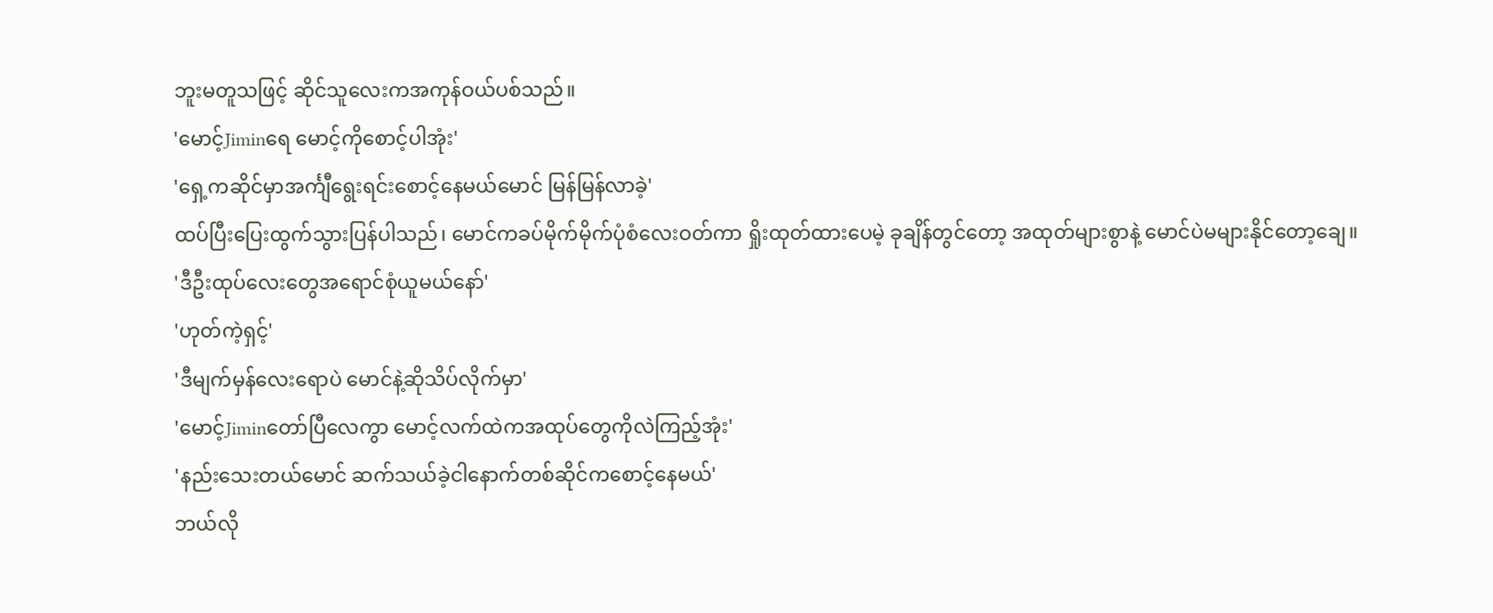ဘူးမတူသဖြင့် ဆိုင်သူလေးကအကုန်ဝယ်ပစ်သည်။
'မောင့်Jiminရေ မောင့်ကိုစောင့်ပါအုံး'
'ရှေ့ကဆိုင်မှာအင်္ကျီရွေးရင်းစောင့်နေမယ်မောင် မြန်မြန်လာခဲ့'
ထပ်ပြီးပြေးထွက်သွားပြန်ပါသည်၊ မောင်ကခပ်မိုက်မိုက်ပုံစံလေးဝတ်ကာ ရှိုးထုတ်ထားပေမဲ့ ခုချိန်တွင်တော့ အထုတ်များစွာနဲ့ မောင်ပဲမများနိုင်တော့ချေ။
'ဒီဦးထုပ်လေးတွေအရောင်စုံယူမယ်နော်'
'ဟုတ်ကဲ့ရှင့်'
'ဒီမျက်မှန်လေးရောပဲ မောင်နဲ့ဆိုသိပ်လိုက်မှာ'
'မောင့်Jiminတော်ပြီလေကွာ မောင့်လက်ထဲကအထုပ်တွေကိုလဲကြည့်အုံး'
'နည်းသေးတယ်မောင် ဆက်သယ်ခဲ့ငါနောက်တစ်ဆိုင်ကစောင့်နေမယ်'
ဘယ်လို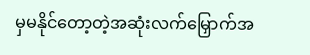မှမနိုင်တော့တဲ့အဆုံးလက်မြှောက်အ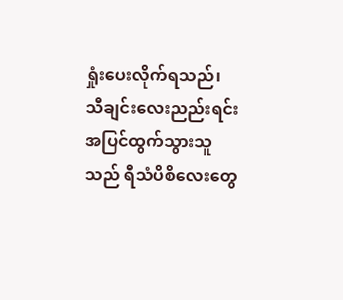ရှုံးပေးလိုက်ရသည်၊
သီချင်းလေးညည်းရင်းအပြင်ထွက်သွားသူသည် ရီသံပိစိလေးတွေ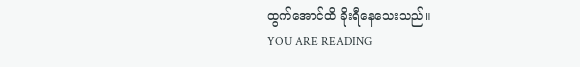ထွက်အောင်ထိ ခိုးရီနေသေးသည်။
YOU ARE READING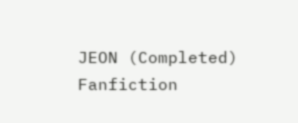JEON (Completed)
Fanfiction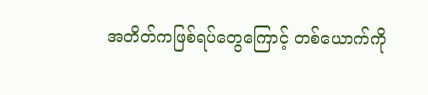အတိတ်ကဖြစ်ရပ်တွေကြောင့် တစ်ယောက်ကို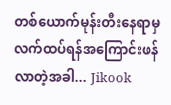တစ်ယောက်မုန်းတီးနေရာမှ လက်ထပ်ရန်အကြောင်းဖန်လာတဲ့အခါ... Jikook